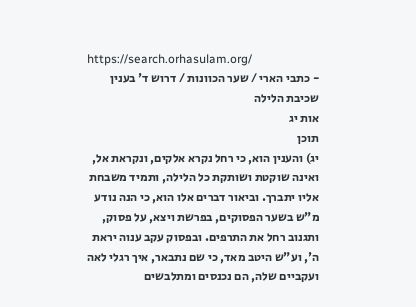https://search.orhasulam.org/
- כתבי הארי / שער הכוונות / דרוש ד' בענין שכיבת הלילה
אות יג
תוכן
יג) והענין הוא, כי רחל נקרא אלקים, ונקראת אל, ואינה שוקטת ושותקת כל הלילה, ותמיד משבחת אליו יתברך. וביאור דברים אלו הוא, כי הנה נודע מ"ש בשער הפסוקים, בפרשת ויצא, על פסוק, ותגנוב רחל את התרפים. ובפסוק עקב ענוה יראת ה', וע"ש היטב מאד, כי שם נתבאר, איך רגלי לאה ועקביים שלה, הם נכנסים ומתלבשים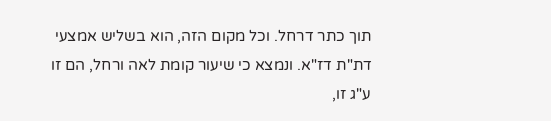תוך כתר דרחל. וכל מקום הזה, הוא בשליש אמצעי דת"ת דז"א. ונמצא כי שיעור קומת לאה ורחל, הם זו ע"ג זו,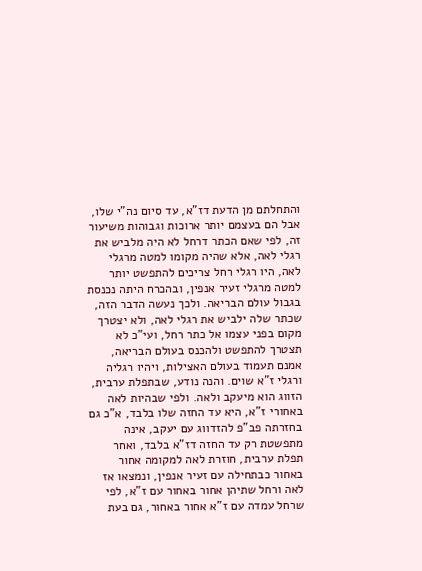והתחלתם מן הדעת דז"א, עד סיום נה"י שלו, אבל הם בעצמם יותר ארוכות וגבוהות משיעור זה, לפי שאם הכתר דרחל לא היה מלביש את רגלי לאה, אלא שהיה מקומו למטה מרגלי לאה, היו רגלי רחל צריכים להתפשט יותר למטה מרגלי זעיר אנפין, ובהכרח היתה נכנסת בגבול עולם הבריאה. ולכך נעשה הדבר הזה, שכתר שלה ילביש את רגלי לאה, ולא יצטרך מקום בפני עצמו אל כתר רחל, ועי"כ לא תצטרך להתפשט ולהכנס בעולם הבריאה, אמנם תעמוד בעולם האצילות, ויהיו רגליה ורגלי ז"א שוים. והנה נודע, שבתפלת ערבית, הזווג הוא מיעקב ולאה. ולפי שבהיות לאה באחורי ז"א, היא עד החזה שלו בלבד, א"כ גם בחזרתה פב"פ להזדווג עם יעקב, אינה מתפשטת רק עד החזה דז"א בלבד, ואחר תפלת ערבית, חוזרת לאה למקומה אחור באחור כבתחילה עם זעיר אנפין, ונמצאו אז לאה ורחל שתיהן אחור באחור עם ז"א, לפי שרחל עמדה עם ז"א אחור באחור, גם בעת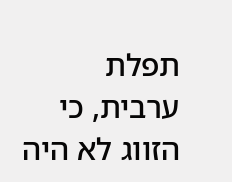תפלת ערבית, כי הזווג לא היה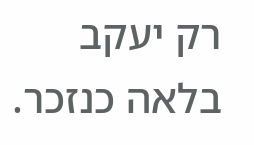רק יעקב בלאה כנזכר.